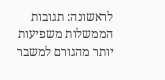לראשונה: תגובות הממשלות משפיעות יותר מהגורם למשבר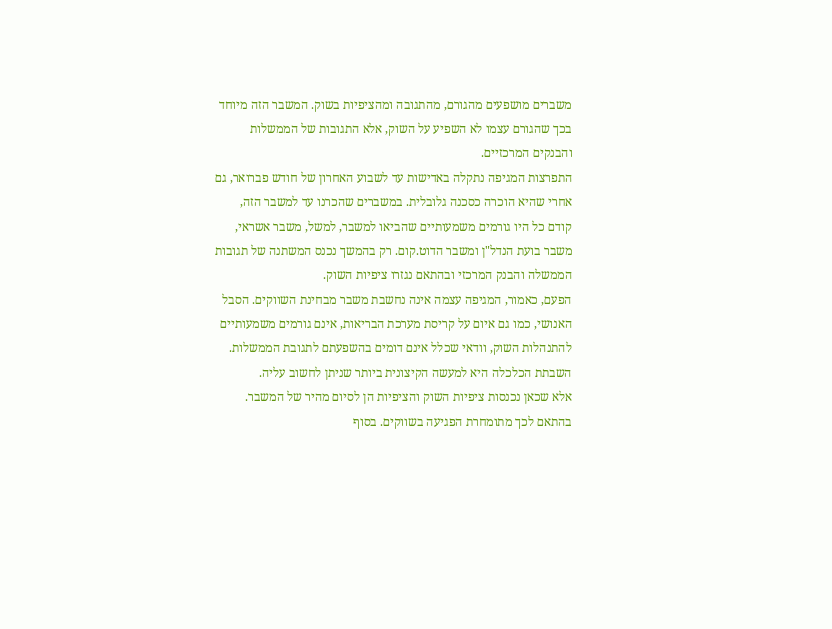משברים מושפעים מהגורם, מהתגובה ומהציפיות בשוק. המשבר הזה מיוחד בכך שהגורם עצמו לא השפיע על השוק, אלא התגובות של הממשלות והבנקים המרכזיים.
התפרצות המגיפה נתקלה באדישות עד לשבוע האחרון של חודש פברואר, גם אחרי שהיא הוכרה כסכנה גלובלית. במשברים שהכרנו עד למשבר הזה, קודם כל היו גורמים משמעותיים שהביאו למשבר, למשל, משבר אשראי, משבר בועת הנדל"ן ומשבר הדוט.קום. רק בהמשך נכנס המשתנה של תגובות הממשלה והבנק המרכזי ובהתאם נגזרו ציפיות השוק.
הפעם, כאמור, המגיפה עצמה אינה נחשבת משבר מבחינת השווקים. הסבל האנושי, כמו גם איום על קריסת מערכת הבריאות, אינם גורמים משמעותיים להתנהלות השוק, וודאי שכלל אינם דומים בהשפעתם לתגובת הממשלות. השבתת הכלכלה היא למעשה הקיצונית ביותר שניתן לחשוב עליה.
אלא שכאן נכנסות ציפיות השוק והציפיות הן לסיום מהיר של המשבר. בהתאם לכך מתומחרת הפגיעה בשווקים. בסוף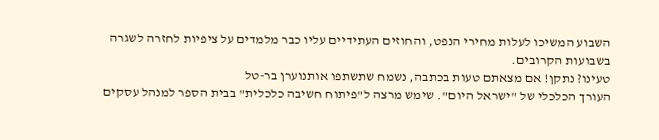השבוע המשיכו לעלות מחירי הנפט, והחוזים העתידיים עליו כבר מלמדים על ציפיות לחזרה לשגרה בשבועות הקרובים.
טעינו? נתקן! אם מצאתם טעות בכתבה, נשמח שתשתפו אותנוערן בר-טל
העורך הכלכלי של "ישראל היום". שימש מרצה ל"פיתוח חשיבה כלכלית" בבית הספר למנהל עסקים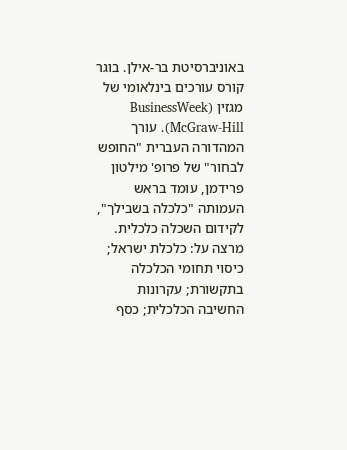באוניברסיטת בר-אילן. בוגר קורס עורכים בינלאומי של מגזין (BusinessWeek (McGraw-Hill. עורך המהדורה העברית "החופש לבחור" של פרופ' מילטון פרידמן, עומד בראש העמותה "כלכלה בשבילך", לקידום השכלה כלכלית. מרצה על: כלכלת ישראל; כיסוי תחומי הכלכלה בתקשורת; עקרונות החשיבה הכלכלית; כסף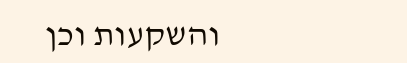והשקעות וכן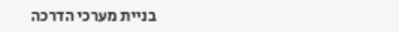בניית מערכי הדרכה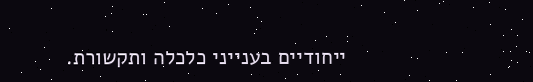ייחודיים בענייני כלכלה ותקשורת.